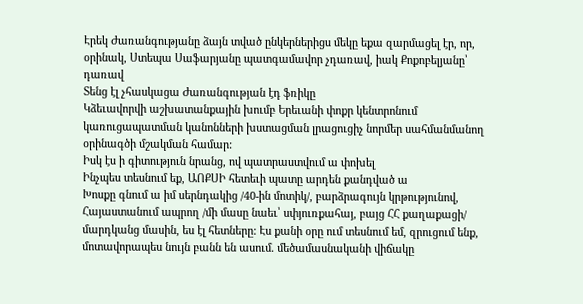Էրեկ Ժառանգությանը ձայն տված ընկերներիցս մեկը եքա զարմացել էր, որ, օրինակ, Ստեպա Սաֆարյանը պատգամավոր չդառավ, իակ Քոքոբելյանը՝ դառավ
Տենց էլ չհասկացա Ժառանգության էդ ֆռիկը
Կձեւավորվի աշխատանքային խումբ Երեւանի փոքր կենտրոնում կառուցապատման կանոնների խստացման լրացուցիչ նորմեր սահմանմանող օրինագծի մշակման համար:
Իսկ էս ի գիտություն նրանց, ով պատրաստվում ա փոխել
Ինչպես տեսնում եք, ԱՈՔՍԻ հետեւի պատը արդեն քանդված ա
Խոսքը գնում ա իմ սերնդակից /40-ին մոտիկ/, բարձրագույն կրթությունով, Հայաստանում ապրող /մի մասը նաեւ՝ սփյուռքահայ, բայց ՀՀ քաղաքացի/ մարդկանց մասին, ես էլ հետները: Էս քանի օրը ում տեսնում եմ, զրուցում ենք, մոտավորապես նույն բանն են ասում. մեծամասնականի վիճակը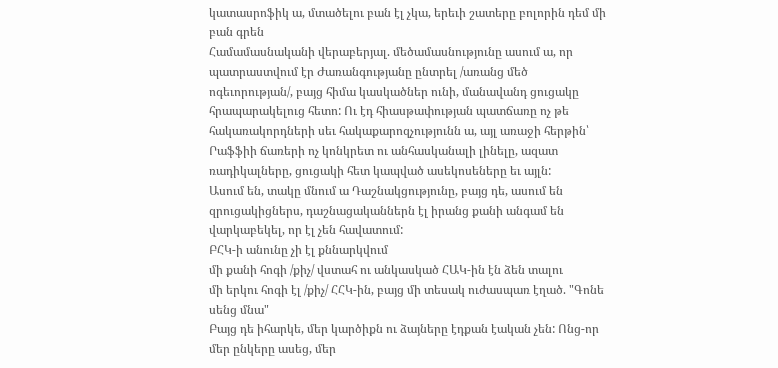կատասրոֆիկ ա, մտածելու բան էլ չկա, երեւի շատերը բոլորին դեմ մի բան գրեն
Համամասնականի վերաբերյալ. մեծամասնությունը ասում ա, որ պատրաստվում էր Ժառանգությանը ընտրել /առանց մեծ ոգեւորության/, բայց հիմա կասկածներ ունի, մանավանդ ցուցակը հրապարակելուց հետո: Ու էդ հիասթափության պատճառը ոչ թե հակառակորդների սեւ հակաքարոզչությունն ա, այլ առաջի հերթին՝ Րաֆֆիի ճառերի ոչ կոնկրետ ու անհասկանալի լինելը, ազատ ռադիկալները, ցուցակի հետ կապված ասեկոսեները եւ այլն:
Ասում են, տակը մնում ա Դաշնակցությունը, բայց դե, ասում են զրուցակիցներս, դաշնացականներն էլ իրանց քանի անգամ են վարկաբեկել, որ էլ չեն հավատում:
ԲՀԿ-ի անունը չի էլ քննարկվում
մի քանի հոգի /քիչ/ վստահ ու անկասկած ՀԱԿ-ին էն ձեն տալու
մի երկու հոգի էլ /քիչ/ ՀՀԿ-ին, բայց մի տեսակ ուժասպառ էղած. "Գոնե սենց մնա"
Բայց դե իհարկե, մեր կարծիքն ու ձայները էդքան էական չեն: Ոնց-որ մեր ընկերը ասեց, մեր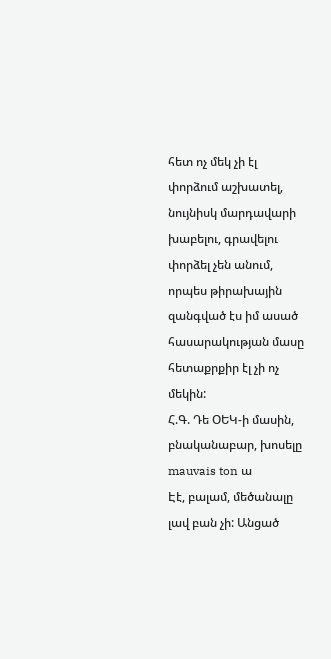հետ ոչ մեկ չի էլ փորձում աշխատել, նույնիսկ մարդավարի խաբելու, գրավելու փորձել չեն անում, որպես թիրախային զանգված էս իմ ասած հասարակության մասը հետաքրքիր էլ չի ոչ մեկին:
Հ.Գ. Դե ՕԵԿ-ի մասին, բնականաբար, խոսելը mauvais ton ա
Էէ, բալամ, մեծանալը լավ բան չի: Անցած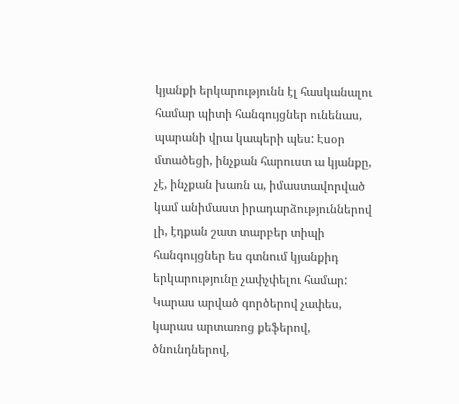կյանքի երկարությունն էլ հասկանալու համար պիտի հանգույցներ ունենաս, պարանի վրա կապերի պես: Էսօր մտածեցի, ինչքան հարուստ ա կյանքը, չէ, ինչքան խառն ա, իմաստավորված կամ անիմաստ իրադարձություններով լի, էդքան շատ տարբեր տիպի հանգույցներ ես գտնում կյանքիդ երկարությունը չափչփելու համար: Կարաս արված գործերով չափես, կարաս արտառոց քեֆերով, ծնունդներով,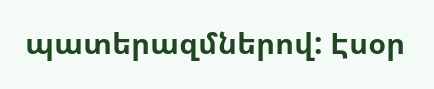պատերազմներով: Էսօր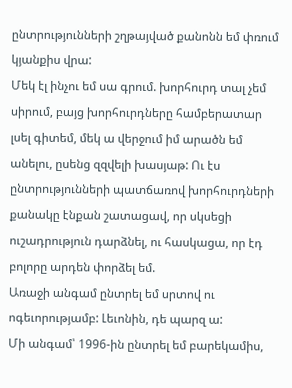ընտրությունների շղթայված քանոնն եմ փռում կյանքիս վրա:
Մեկ էլ ինչու եմ սա գրում. խորհուրդ տալ չեմ սիրում, բայց խորհուրդները համբերատար լսել գիտեմ, մեկ ա վերջում իմ արածն եմ անելու, ըսենց զզվելի խասյաթ: Ու էս ընտրությունների պատճառով խորհուրդների քանակը էնքան շատացավ, որ սկսեցի ուշադրություն դարձնել, ու հասկացա, որ էդ բոլորը արդեն փորձել եմ.
Առաջի անգամ ընտրել եմ սրտով ու ոգեւորությամբ: Լեւոնին, դե պարզ ա:
Մի անգամ՝ 1996-ին ընտրել եմ բարեկամիս,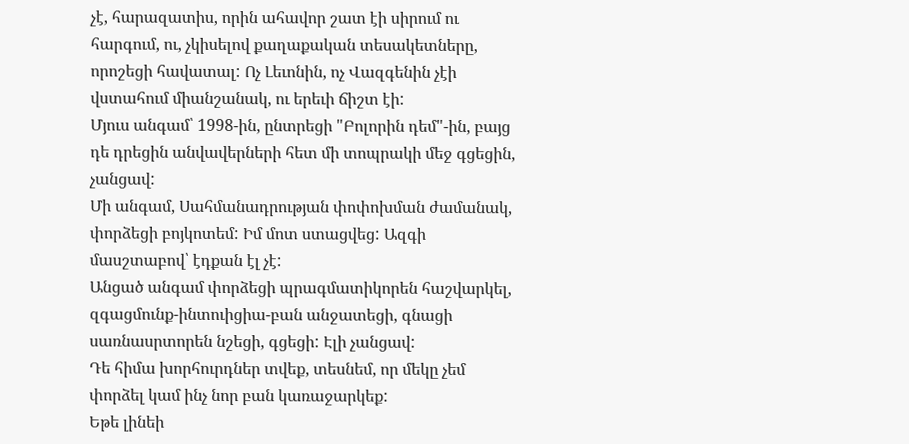չէ, հարազատիս, որին ահավոր շատ էի սիրում ու հարգում, ու, չկիսելով քաղաքական տեսակետները, որոշեցի հավատալ: Ոչ Լեւոնին, ոչ Վազգենին չէի վստահում միանշանակ, ու երեւի ճիշտ էի:
Մյուս անգամ՝ 1998-ին, ընտրեցի "Բոլորին դեմ"-ին, բայց դե դրեցին անվավերների հետ մի տոպրակի մեջ գցեցին, չանցավ:
Մի անգամ, Սահմանադրության փոփոխման ժամանակ, փորձեցի բոյկոտեմ: Իմ մոտ ստացվեց: Ազգի մասշտաբով՝ էդքան էլ չէ:
Անցած անգամ փորձեցի պրագմատիկորեն հաշվարկել, զգացմունք-ինտուիցիա-բան անջատեցի, գնացի սառնասրտորեն նշեցի, գցեցի: Էլի չանցավ:
Դե հիմա խորհուրդներ տվեք, տեսնեմ, որ մեկը չեմ փորձել կամ ինչ նոր բան կառաջարկեք:
Եթե լինեի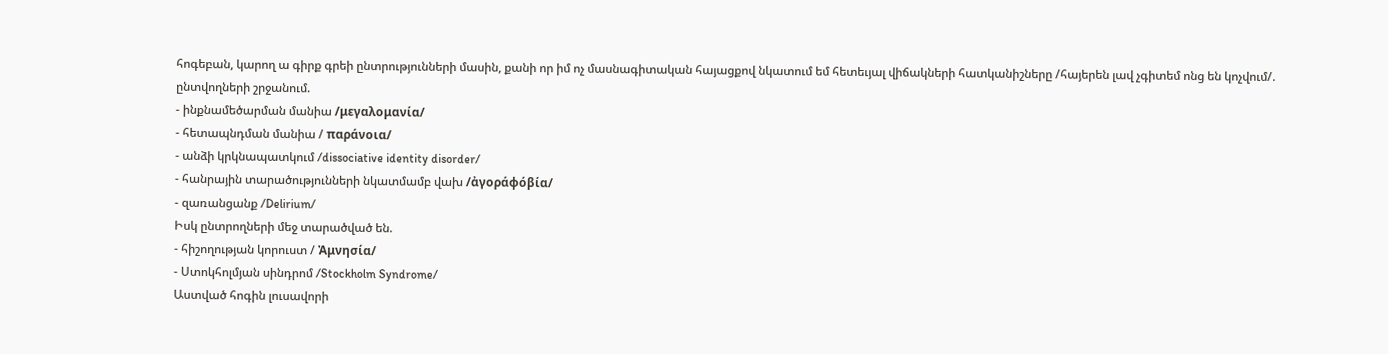հոգեբան, կարող ա գիրք գրեի ընտրությունների մասին, քանի որ իմ ոչ մասնագիտական հայացքով նկատում եմ հետեւյալ վիճակների հատկանիշները /հայերեն լավ չգիտեմ ոնց են կոչվում/.
ընտվողների շրջանում.
- ինքնամեծարման մանիա /μεγαλομανία/
- հետապնդման մանիա / παράνοια/
- անձի կրկնապատկում /dissociative identity disorder/
- հանրային տարածությունների նկատմամբ վախ /ἀγοράφόβία/
- զառանցանք /Delirium/
Իսկ ընտրողների մեջ տարածված են.
- հիշողության կորուստ / Ἀμνησία/
- Ստոկհոլմյան սինդրոմ /Stockholm Syndrome/
Աստված հոգին լուսավորի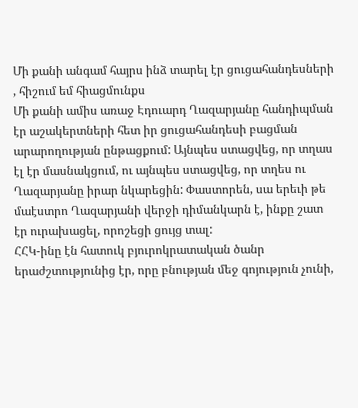Մի քանի անգամ հայրս ինձ տարել էր ցուցահանդեսների , հիշում եմ հիացմունքս
Մի քանի ամիս առաջ Էդուարդ Ղազարյանը հանդիպման էր աշակերտների հետ իր ցուցահանդեսի բացման արարողության ընթացքում: Այնպես ստացվեց, որ տղաս էլ էր մասնակցում, ու այնպես ստացվեց, որ տղես ու Ղազարյանը իրար նկարեցին: Փաստորեն, սա երեւի թե մաէստրո Ղազարյանի վերջի դիմանկարն է, ինքը շատ էր ուրախացել, որոշեցի ցույց տալ:
ՀՀԿ-ինը էն հատուկ բյուրոկրատական ծանր երաժշտությունից էր, որը բնության մեջ գոյություն չունի,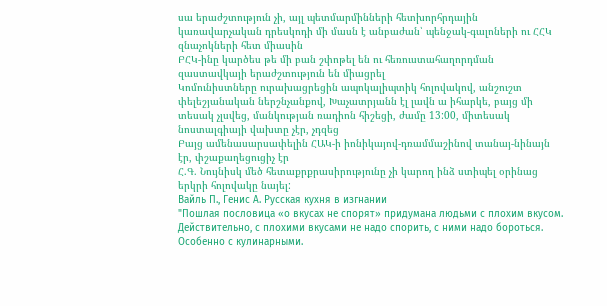սա երաժշտություն չի, այլ պետմարմինների հետխորհրդային կառավարչական դրեսկոդի մի մասն է անբաժան՝ պենջակ-գալոների ու ՀՀԿ զնաչոկների հետ միասին
ԲՀԿ-ինը կարծես թե մի բան շփոթել են ու հեռուստահաղորդման զաստավկայի երաժշտություն են միացրել
Կոմունիստները ուրախացրեցին ապոկալիպտիկ հոլովակով, անշուշտ փելեշյանական ներշնչանքով, Խաչատրյանն էլ լավն ա իհարկե, բայց մի տեսակ չլսվեց, մանկության ռադիոն հիշեցի, ժամը 13:00, միտեսակ նոստալգիայի վախտը չէր, չդզեց
Բայց ամենասարսափելին ՀԱԿ-ի իոնիկայով-դռամմաշինով տանայ-նինայն էր, փշաքաղեցուցիչ էր
Հ.Գ. Նույնիսկ մեծ հետաքրքրասիրությունը չի կարող ինձ ստիպել օրինաց երկրի հոլովակը նայել:
Вайль П., Генис А. Русская кухня в изгнании
"Пошлая пословица «о вкусах не спорят» придумана людьми с плохим вкусом. Действительно, с плохими вкусами не надо спорить, с ними надо бороться. Особенно с кулинарными.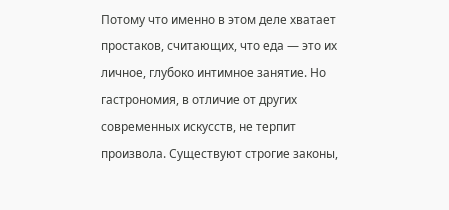Потому что именно в этом деле хватает простаков, считающих, что еда — это их личное, глубоко интимное занятие. Но гастрономия, в отличие от других современных искусств, не терпит произвола. Существуют строгие законы,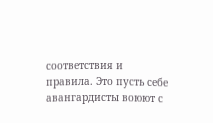соответствия и правила. Это пусть себе авангардисты воюют с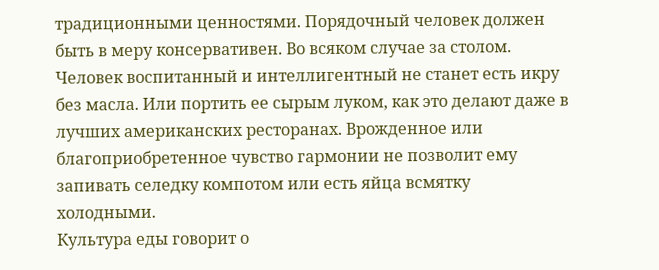традиционными ценностями. Порядочный человек должен быть в меру консервативен. Во всяком случае за столом.
Человек воспитанный и интеллигентный не станет есть икру без масла. Или портить ее сырым луком, как это делают даже в лучших американских ресторанах. Врожденное или благоприобретенное чувство гармонии не позволит ему запивать селедку компотом или есть яйца всмятку холодными.
Культура еды говорит о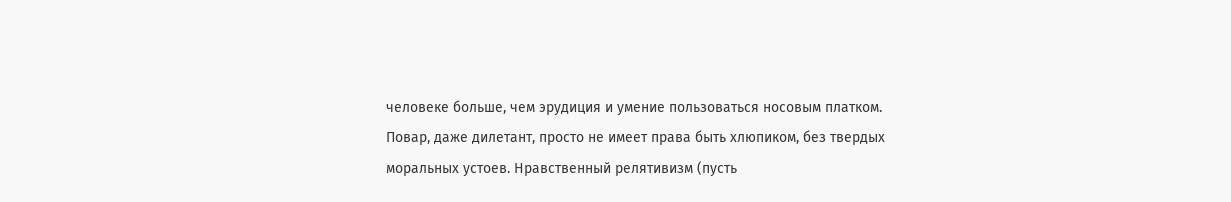человеке больше, чем эрудиция и умение пользоваться носовым платком.
Повар, даже дилетант, просто не имеет права быть хлюпиком, без твердых моральных устоев. Нравственный релятивизм (пусть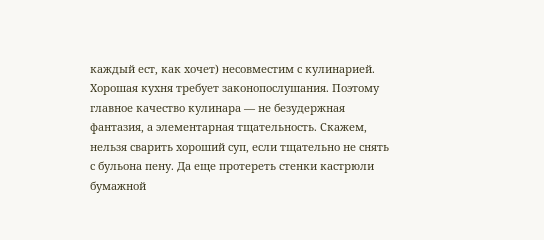каждый ест, как хочет) несовместим с кулинарией.
Хорошая кухня требует законопослушания. Поэтому главное качество кулинара — не безудержная фантазия, а элементарная тщательность. Скажем, нельзя сварить хороший суп, если тщательно не снять с бульона пену. Да еще протереть стенки кастрюли бумажной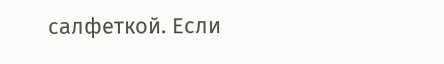салфеткой. Если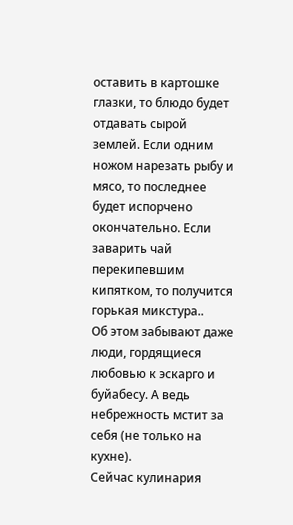оставить в картошке глазки, то блюдо будет отдавать сырой землей. Если одним ножом нарезать рыбу и мясо, то последнее будет испорчено окончательно. Если заварить чай перекипевшим кипятком, то получится горькая микстура..
Об этом забывают даже люди, гордящиеся любовью к эскарго и буйабесу. А ведь небрежность мстит за себя (не только на кухне).
Сейчас кулинария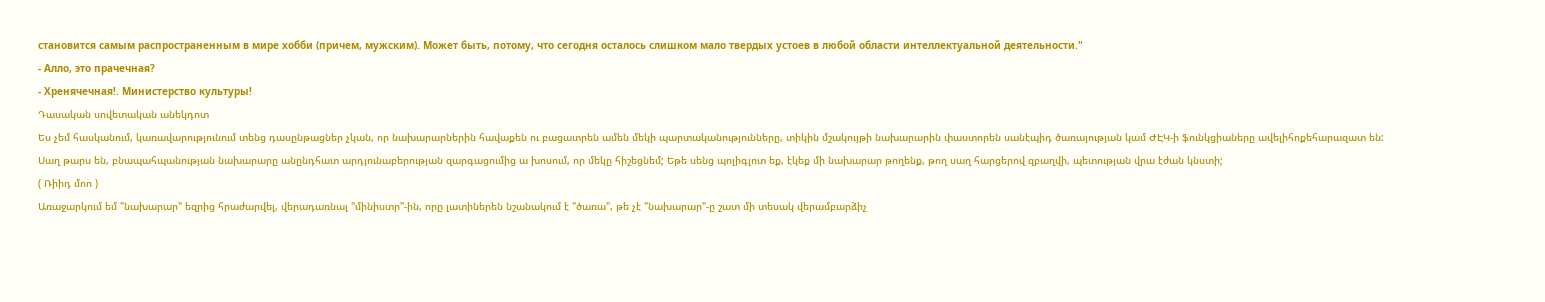становится самым распространенным в мире хобби (причем, мужским). Может быть, потому, что сегодня осталось слишком мало твердых устоев в любой области интеллектуальной деятельности."
- Алло, это прачечная?
- Хренячечная!. Министерство культуры!
Դասական սովետական անեկդոտ
Ես չեմ հասկանում, կառավարությունում տենց դասընթացներ չկան, որ նախարարներին հավաքեն ու բացատրեն ամեն մեկի պարտականությունները, տիկին մշակույթի նախարարին փաստորեն սանէպիդ ծառայության կամ ԺԷԿ-ի ֆունկցիաները ավելիհոքեհարազատ են: Սաղ թարս են, բնապահպանության նախարարը անընդհատ արդյունաբերության զարգացումից ա խոսում, որ մեկը հիշեցնեմ; Եթե սենց պոլիգլոտ եք, էկեք մի նախարար թողենք, թող սաղ հարցերով զբաղվի, պետության վրա էժան կնստի;
( Ռիիդ մոո )
Առաջարկում եմ "նախարար" եզրից հրաժարվել, վերադառնալ "մինիստր"-ին, որը լատիներեն նշանակում է "ծառա", թե չէ "նախարար"-ը շատ մի տեսակ վերամբարձիչ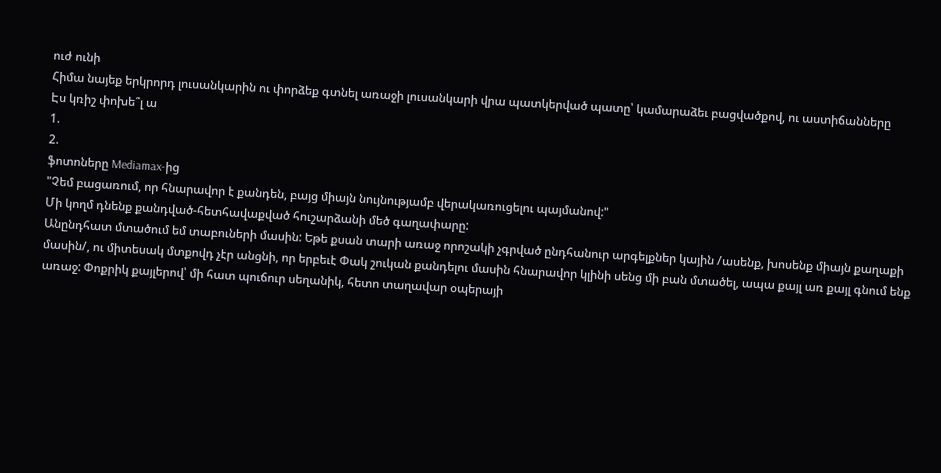ուժ ունի
Հիմա նայեք երկրորդ լուսանկարին ու փորձեք գտնել առաջի լուսանկարի վրա պատկերված պատը՝ կամարաձեւ բացվածքով, ու աստիճանները
Էս կռիշ փոխե՞լ ա
1.
2.
ֆոտոները Mediamax-ից
"Չեմ բացառում, որ հնարավոր է քանդեն, բայց միայն նույնությամբ վերակառուցելու պայմանով:"
Մի կողմ դնենք քանդված-հետհավաքված հուշարձանի մեծ գաղափարը:
Անընդհատ մտածում եմ տաբուների մասին: Եթե քսան տարի առաջ որոշակի չգրված ընդհանուր արգելքներ կային /ասենք, խոսենք միայն քաղաքի մասին/, ու միտեսակ մտքովդ չէր անցնի, որ երբեւէ Փակ շուկան քանդելու մասին հնարավոր կլինի սենց մի բան մտածել, ապա քայլ առ քայլ գնում ենք առաջ: Փոքրիկ քայլերով՝ մի հատ պուճուր սեղանիկ, հետո տաղավար օպերայի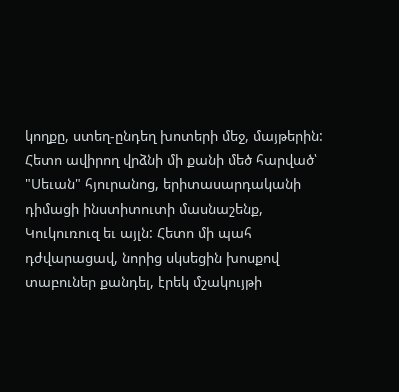կողքը, ստեղ-ընդեղ խոտերի մեջ, մայթերին: Հետո ավիրող վրձնի մի քանի մեծ հարված՝ "Սեւան" հյուրանոց, երիտասարդականի դիմացի ինստիտուտի մասնաշենք, Կուկուռուզ եւ այլն: Հետո մի պահ դժվարացավ, նորից սկսեցին խոսքով տաբուներ քանդել, էրեկ մշակույթի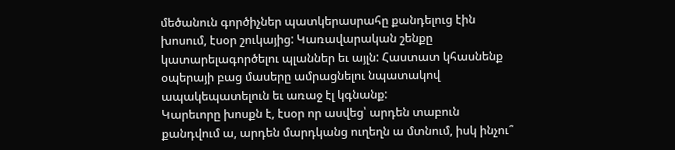մեծանուն գործիչներ պատկերասրահը քանդելուց էին խոսում, էսօր շուկայից: Կառավարական շենքը կատարելագործելու պլաններ եւ այլն: Հաստատ կհասնենք օպերայի բաց մասերը ամրացնելու նպատակով ապակեպատելուն եւ առաջ էլ կգնանք:
Կարեւորը խոսքն է, էսօր որ ասվեց՝ արդեն տաբուն քանդվում ա, արդեն մարդկանց ուղեղն ա մտնում, իսկ ինչու՞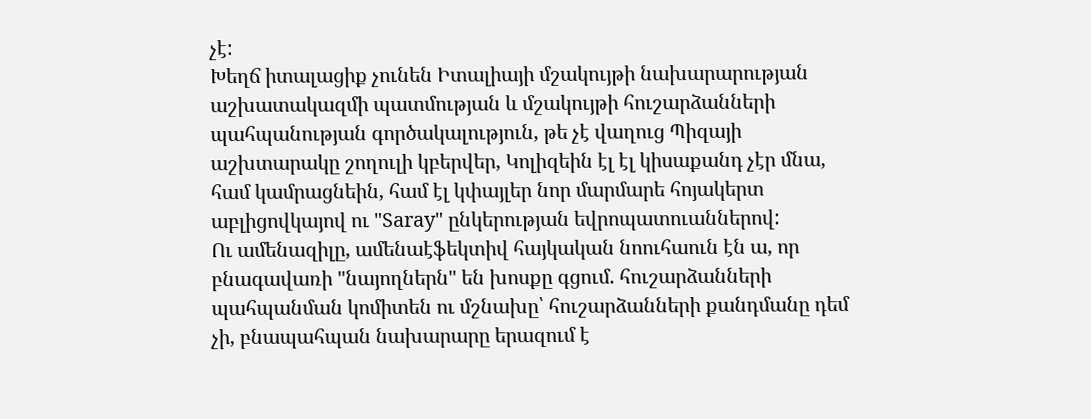չէ:
Խեղճ իտալացիք չունեն Իտալիայի մշակույթի նախարարության աշխատակազմի պատմության և մշակույթի հուշարձանների պահպանության գործակալություն, թե չէ վաղուց Պիզայի աշխտարակը շողուլի կբերվեր, Կոլիզեին էլ էլ կիսաքանդ չէր մնա, համ կամրացնեին, համ էլ կփայլեր նոր մարմարե հոյակերտ աբլիցովկայով ու "Saray" ընկերության եվրոպատուաններով:
Ու ամենազիլը, ամենաէֆեկտիվ հայկական նոուհաուն էն ա, որ բնագավառի "նայողներն" են խոսքը գցում. հուշարձանների պահպանման կոմիտեն ու մշնախը՝ հուշարձանների քանդմանը դեմ չի, բնապահպան նախարարը երազում է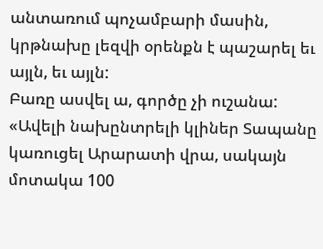անտառում պոչամբարի մասին, կրթնախը լեզվի օրենքն է պաշարել եւ այլն, եւ այլն:
Բառը ասվել ա, գործը չի ուշանա:
«Ավելի նախընտրելի կլիներ Տապանը կառուցել Արարատի վրա, սակայն մոտակա 100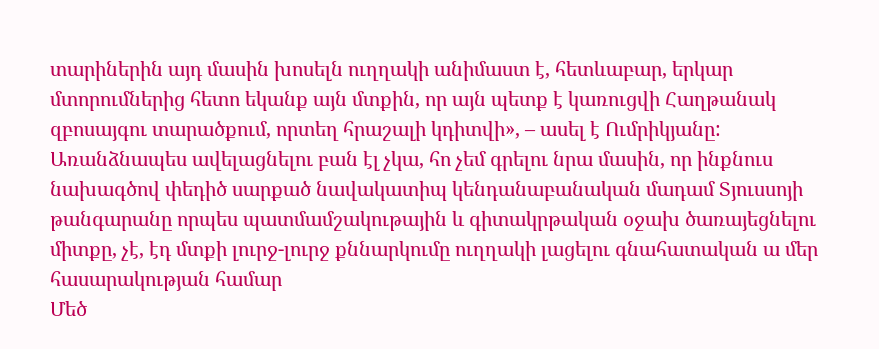տարիներին այդ մասին խոսելն ուղղակի անիմաստ է, հետևաբար, երկար մտորումներից հետո եկանք այն մտքին, որ այն պետք է կառուցվի Հաղթանակ զբոսայգու տարածքում, որտեղ հրաշալի կդիտվի», – ասել է Ումրիկյանը:
Առանձնապես ավելացնելու բան էլ չկա, հո չեմ գրելու նրա մասին, որ ինքնուս նախագծով փեդիծ սարքած նավակատիպ կենդանաբանական մադամ Տյուսսոյի թանգարանը որպես պատմամշակութային և գիտակրթական օջախ ծառայեցնելու միտքը, չէ, էդ մտքի լուրջ-լուրջ քննարկումը ուղղակի լացելու գնահատական ա մեր հասարակության համար
Մեծ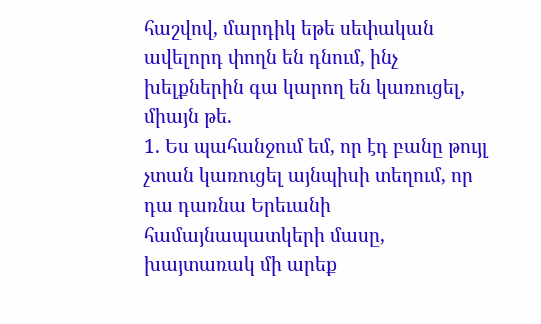հաշվով, մարդիկ եթե սեփական ավելորդ փողն են դնում, ինչ խելքներին գա կարող են կառուցել, միայն թե.
1. Ես պահանջում եմ, որ էդ բանը թույլ չտան կառուցել այնպիսի տեղում, որ դա դառնա Երեւանի համայնապատկերի մասը, խայտառակ մի արեք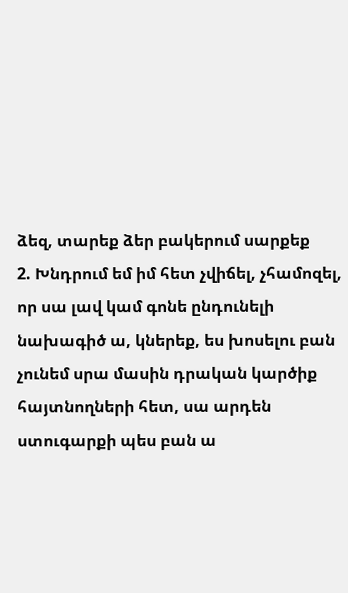ձեզ, տարեք ձեր բակերում սարքեք
2. Խնդրում եմ իմ հետ չվիճել, չհամոզել, որ սա լավ կամ գոնե ընդունելի նախագիծ ա, կներեք, ես խոսելու բան չունեմ սրա մասին դրական կարծիք հայտնողների հետ, սա արդեն ստուգարքի պես բան ա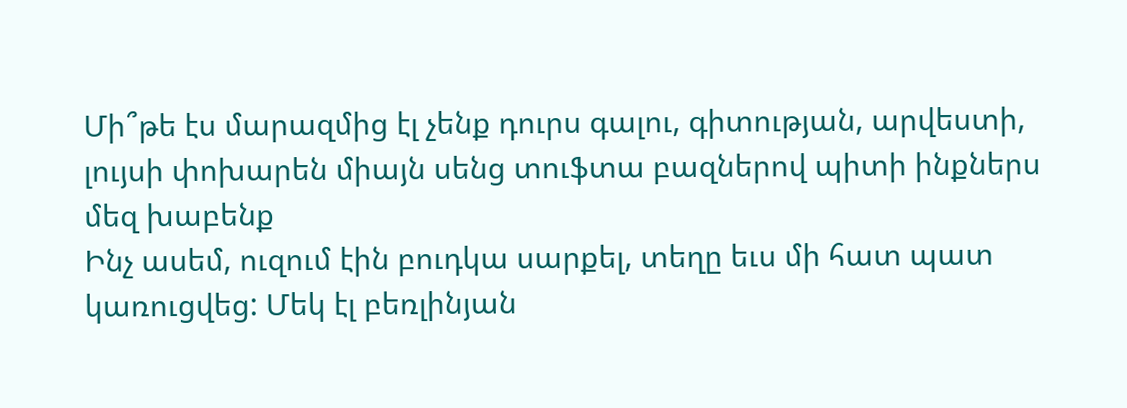Մի՞թե էս մարազմից էլ չենք դուրս գալու, գիտության, արվեստի, լույսի փոխարեն միայն սենց տուֆտա բազներով պիտի ինքներս մեզ խաբենք
Ինչ ասեմ, ուզում էին բուդկա սարքել, տեղը եւս մի հատ պատ կառուցվեց: Մեկ էլ բեռլինյան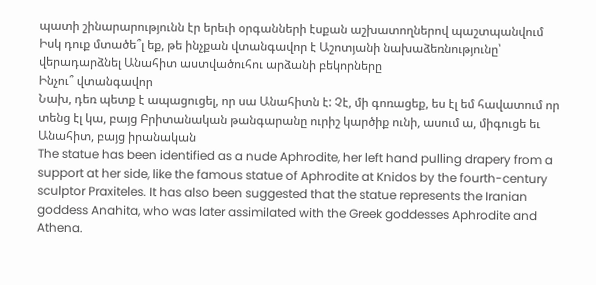պատի շինարարությունն էր երեւի օրգանների էսքան աշխատողներով պաշտպանվում
Իսկ դուք մտածե՞լ եք, թե ինչքան վտանգավոր է Աշոտյանի նախաձեռնությունը՝ վերադարձնել Անահիտ աստվածուհու արձանի բեկորները
Ինչու՞ վտանգավոր
Նախ, դեռ պետք է ապացուցել, որ սա Անահիտն է: Չէ, մի գոռացեք, ես էլ եմ հավատում որ տենց էլ կա, բայց Բրիտանական թանգարանը ուրիշ կարծիք ունի, ասում ա, միգուցե եւ Անահիտ, բայց իրանական
The statue has been identified as a nude Aphrodite, her left hand pulling drapery from a support at her side, like the famous statue of Aphrodite at Knidos by the fourth-century sculptor Praxiteles. It has also been suggested that the statue represents the Iranian goddess Anahita, who was later assimilated with the Greek goddesses Aphrodite and Athena.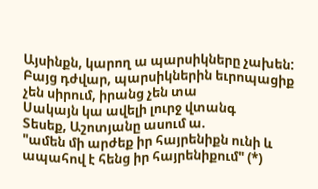Այսինքն, կարող ա պարսիկները չախեն:
Բայց դժվար, պարսիկներին եւրոպացիք չեն սիրում, իրանց չեն տա
Սակայն կա ավելի լուրջ վտանգ
Տեսեք, Աշոտյանը ասում ա.
"ամեն մի արժեք իր հայրենիքն ունի և ապահով է հենց իր հայրենիքում" (*)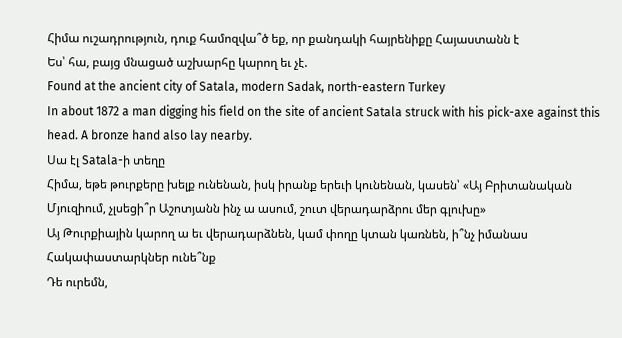Հիմա ուշադրություն, դուք համոզվա՞ծ եք, որ քանդակի հայրենիքը Հայաստանն է
Ես՝ հա, բայց մնացած աշխարհը կարող եւ չէ.
Found at the ancient city of Satala, modern Sadak, north-eastern Turkey
In about 1872 a man digging his field on the site of ancient Satala struck with his pick-axe against this head. A bronze hand also lay nearby.
Սա էլ Satala-ի տեղը
Հիմա, եթե թուրքերը խելք ունենան, իսկ իրանք երեւի կունենան, կասեն՝ «Այ Բրիտանական Մյուզիում, չլսեցի՞ր Աշոտյանն ինչ ա ասում, շուտ վերադարձրու մեր գլուխը»
Այ Թուրքիային կարող ա եւ վերադարձնեն, կամ փողը կտան կառնեն, ի՞նչ իմանաս
Հակափաստարկներ ունե՞նք
Դե ուրեմն,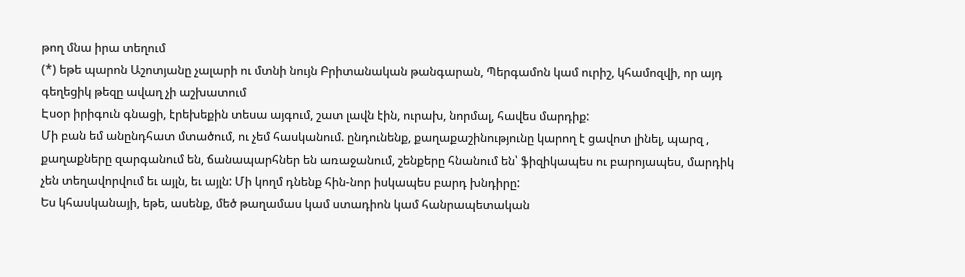թող մնա իրա տեղում
(*) եթե պարոն Աշոտյանը չալարի ու մտնի նույն Բրիտանական թանգարան, Պերգամոն կամ ուրիշ, կհամոզվի, որ այդ գեղեցիկ թեզը ավաղ չի աշխատում
Էսօր իրիգուն գնացի, էրեխեքին տեսա այգում, շատ լավն էին, ուրախ, նորմալ, հավես մարդիք:
Մի բան եմ անընդհատ մտածում, ու չեմ հասկանում. ընդունենք, քաղաքաշինությունը կարող է ցավոտ լինել, պարզ , քաղաքները զարգանում են, ճանապարհներ են առաջանում, շենքերը հնանում են՝ ֆիզիկապես ու բարոյապես, մարդիկ չեն տեղավորվում եւ այլն, եւ այլն: Մի կողմ դնենք հին-նոր իսկապես բարդ խնդիրը:
Ես կհասկանայի, եթե, ասենք, մեծ թաղամաս կամ ստադիոն կամ հանրապետական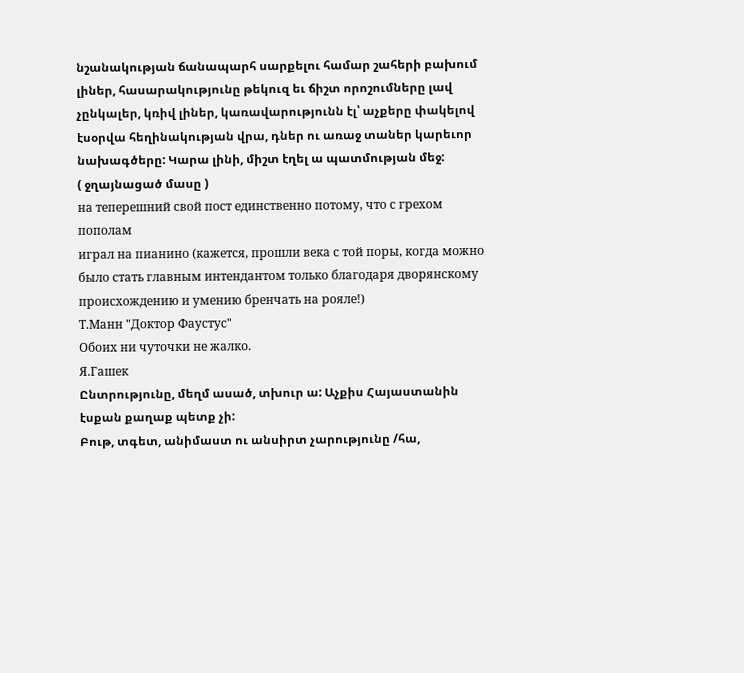նշանակության ճանապարհ սարքելու համար շահերի բախում լիներ, հասարակությունը թեկուզ եւ ճիշտ որոշումները լավ չընկալեր, կռիվ լիներ, կառավարությունն էլ՝ աչքերը փակելով էսօրվա հեղինակության վրա, դներ ու առաջ տաներ կարեւոր նախագծերը: Կարա լինի, միշտ էղել ա պատմության մեջ:
( ջղայնացած մասը )
на теперешний свой пост единственно потому, что с грехом пополам
играл на пианино (кажется, прошли века с той поры, когда можно
было стать главным интендантом только благодаря дворянскому
происхождению и умению бренчать на рояле!)
Т.Манн "Доктор Фаустус"
Обоих ни чуточки не жалко.
Я.Гашек
Ընտրությունը, մեղմ ասած, տխուր ա: Աչքիս Հայաստանին էսքան քաղաք պետք չի:
Բութ, տգետ, անիմաստ ու անսիրտ չարությունը /հա,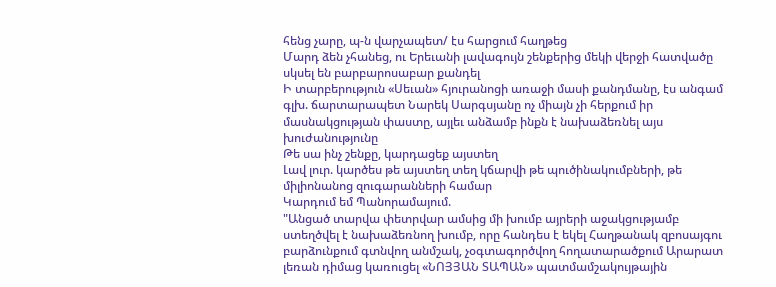հենց չարը, պ-ն վարչապետ/ էս հարցում հաղթեց
Մարդ ձեն չհանեց, ու Երեւանի լավագույն շենքերից մեկի վերջի հատվածը սկսել են բարբարոսաբար քանդել
Ի տարբերություն «Սեւան» հյուրանոցի առաջի մասի քանդմանը, էս անգամ գլխ. ճարտարապետ Նարեկ Սարգսյանը ոչ միայն չի հերքում իր մասնակցության փաստը, այլեւ անձամբ ինքն է նախաձեռնել այս խուժանությունը
Թե սա ինչ շենքը, կարդացեք այստեղ
Լավ լուր. կարծես թե այստեղ տեղ կճարվի թե պուծինակումբների, թե միլիոնանոց զուգարանների համար
Կարդում եմ Պանորամայում.
"Անցած տարվա փետրվար ամսից մի խումբ այրերի աջակցությամբ ստեղծվել է նախաձեռնող խումբ, որը հանդես է եկել Հաղթանակ զբոսայգու բարձունքում գտնվող անմշակ, չօգտագործվող հողատարածքում Արարատ լեռան դիմաց կառուցել «ՆՈՅՅԱՆ ՏԱՊԱՆ» պատմամշակույթային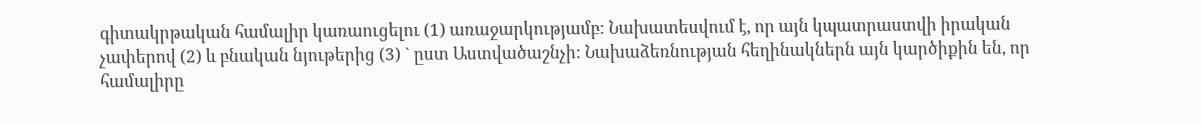գիտակրթական համալիր կառաուցելու (1) առաջարկությամբ: Նախատեսվում է, որ այն կպատրաստվի իրական չափերով (2) և բնական նյութերից (3) ` ըստ Աստվածաշնչի: Նախաձեռնության հեղինակներն այն կարծիքին են, որ համալիրը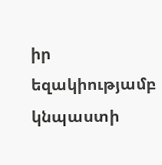իր եզակիությամբ կնպաստի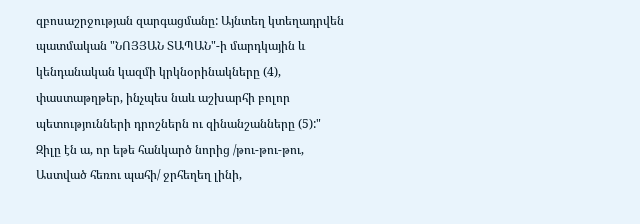զբոսաշրջության զարգացմանը: Այնտեղ կտեղադրվեն պատմական "ՆՈՅՅԱՆ ՏԱՊԱՆ"-ի մարդկային և կենդանական կազմի կրկնօրինակները (4), փաստաթղթեր, ինչպես նաև աշխարհի բոլոր պետությունների դրոշներն ու զինանշանները (5):"
Զիլը էն ա, որ եթե հանկարծ նորից /թու-թու-թու, Աստված հեռու պահի/ ջրհեղեղ լինի,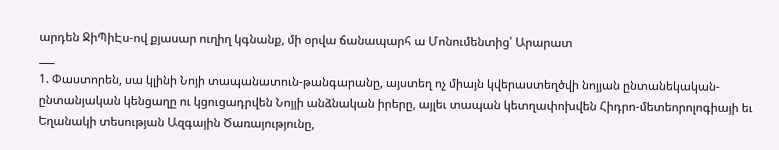արդեն ՋիՊիԷս-ով քյասար ուղիղ կգնանք, մի օրվա ճանապարհ ա Մոնումենտից՝ Արարատ
___
1. Փաստորեն, սա կլինի Նոյի տապանատուն-թանգարանը, այստեղ ոչ միայն կվերաստեղծվի նոյյան ընտանեկական-ընտանյական կենցաղը ու կցուցադրվեն Նոյյի անձնական իրերը, այլեւ տապան կետղափոխվեն Հիդրո-մետեորոլոգիայի եւ Եղանակի տեսության Ազգային Ծառայությունը,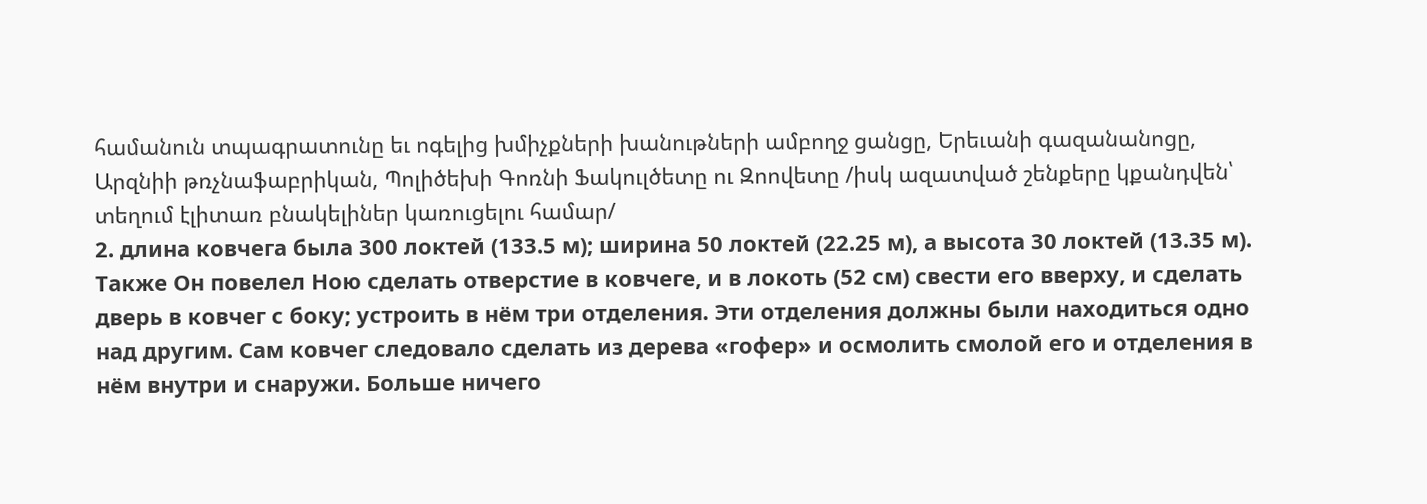համանուն տպագրատունը եւ ոգելից խմիչքների խանութների ամբողջ ցանցը, Երեւանի գազանանոցը, Արզնիի թռչնաֆաբրիկան, Պոլիծեխի Գոռնի Ֆակուլծետը ու Զոովետը /իսկ ազատված շենքերը կքանդվեն՝ տեղում էլիտառ բնակելիներ կառուցելու համար/
2. длина ковчега была 300 локтей (133.5 м); ширина 50 локтей (22.25 м), а высота 30 локтей (13.35 м). Также Он повелел Ною сделать отверстие в ковчеге, и в локоть (52 см) свести его вверху, и сделать дверь в ковчег с боку; устроить в нём три отделения. Эти отделения должны были находиться одно над другим. Сам ковчег следовало сделать из дерева «гофер» и осмолить смолой его и отделения в нём внутри и снаружи. Больше ничего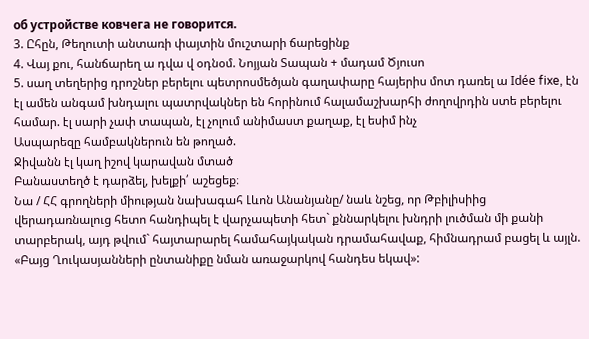об устройстве ковчега не говорится.
3. Ըհըն, Թեղուտի անտառի փայտին մուշտարի ճարեցինք
4. Վայ քու, հանճարեղ ա դվա վ օդնօմ. Նոյյան Տապան + մադամ Ծյուսո
5. սաղ տեղերից դրոշներ բերելու պետրոսմեծյան գաղափարը հայերիս մոտ դառել ա Idée fixe, էն էլ ամեն անգամ խնդալու պատրվակներ են հորինում հալամաշխարհի ժողովրդին ստե բերելու համար. էլ սարի չափ տապան, էլ չոլում անիմաստ քաղաք, էլ եսիմ ինչ
Ասպարեզը համբակներուն են թողած.
Ջիվանն էլ կաղ իշով կարավան մտած
Բանաստեղծ է դարձել, խելքի՛ աշեցեք։
Նա / ՀՀ գրողների միության նախագահ Լևոն Անանյանը/ նաև նշեց, որ Թբիլիսիից վերադառնալուց հետո հանդիպել է վարչապետի հետ` քննարկելու խնդրի լուծման մի քանի տարբերակ, այդ թվում` հայտարարել համահայկական դրամահավաք, հիմնադրամ բացել և այլն. «Բայց Ղուկասյանների ընտանիքը նման առաջարկով հանդես եկավ»: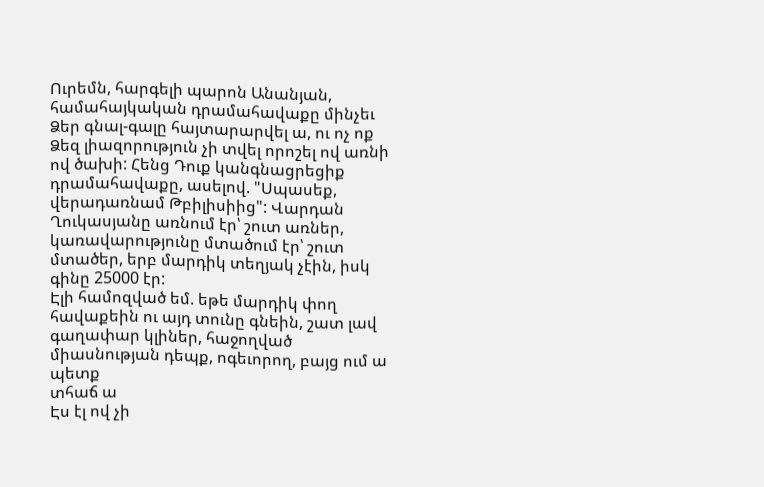Ուրեմն, հարգելի պարոն Անանյան, համահայկական դրամահավաքը մինչեւ Ձեր գնալ-գալը հայտարարվել ա, ու ոչ ոք Ձեզ լիազորություն չի տվել որոշել ով առնի ով ծախի: Հենց Դուք կանգնացրեցիք դրամահավաքը, ասելով. "Սպասեք, վերադառնամ Թբիլիսիից": Վարդան Ղուկասյանը առնում էր՝ շուտ առներ, կառավարությունը մտածում էր՝ շուտ մտածեր, երբ մարդիկ տեղյակ չէին, իսկ գինը 25000 էր:
Էլի համոզված եմ. եթե մարդիկ փող հավաքեին ու այդ տունը գնեին, շատ լավ գաղափար կլիներ, հաջողված միասնության դեպք, ոգեւորող, բայց ում ա պետք
տհաճ ա
Էս էլ ով չի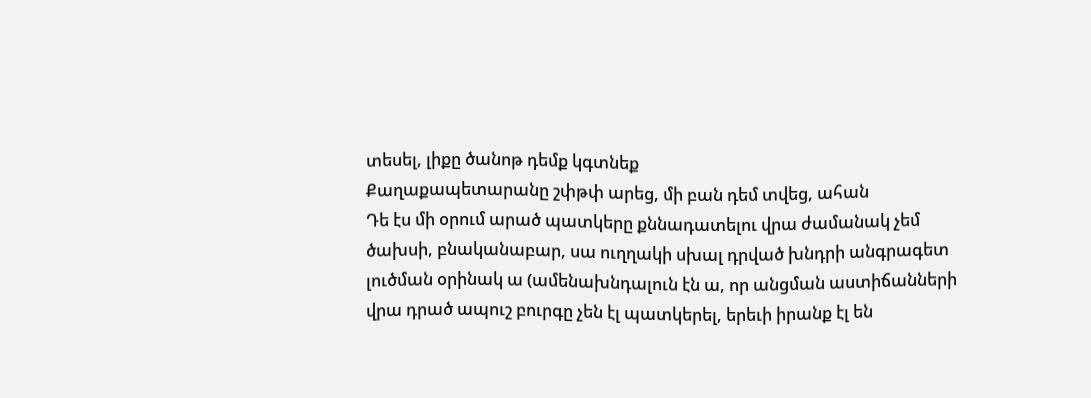տեսել, լիքը ծանոթ դեմք կգտնեք
Քաղաքապետարանը շփթփ արեց, մի բան դեմ տվեց, ահան
Դե էս մի օրում արած պատկերը քննադատելու վրա ժամանակ չեմ ծախսի, բնականաբար, սա ուղղակի սխալ դրված խնդրի անգրագետ լուծման օրինակ ա (ամենախնդալուն էն ա, որ անցման աստիճանների վրա դրած ապուշ բուրգը չեն էլ պատկերել, երեւի իրանք էլ են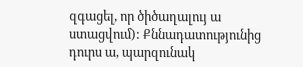զգացել, որ ծիծաղալույ ա ստացվում): Քննադատությունից դուրս ա, պարզունակ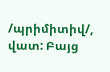/պրիմիտիվ/, վատ: Բայց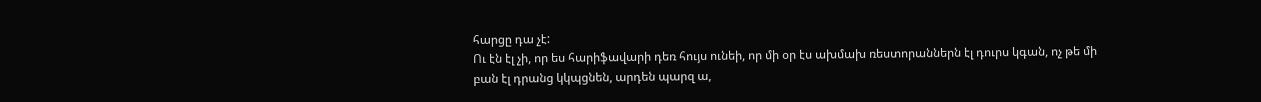հարցը դա չէ:
Ու էն էլ չի, որ ես հարիֆավարի դեռ հույս ունեի, որ մի օր էս ախմախ ռեստորաններն էլ դուրս կգան, ոչ թե մի բան էլ դրանց կկպցնեն, արդեն պարզ ա,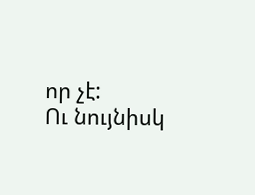որ չէ:
Ու նույնիսկ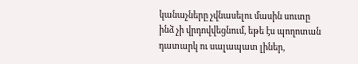կանաչները չվնասելու մասին սուտը ինձ չի վրդովվեցնում, եթե էս պողոտան դատարկ ու սալապատ լիներ,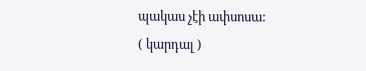պակաս չէի ափսոսա:
( կարդալ )